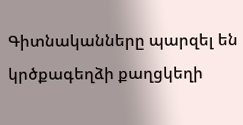Գիտնականները պարզել են կրծքագեղձի քաղցկեղի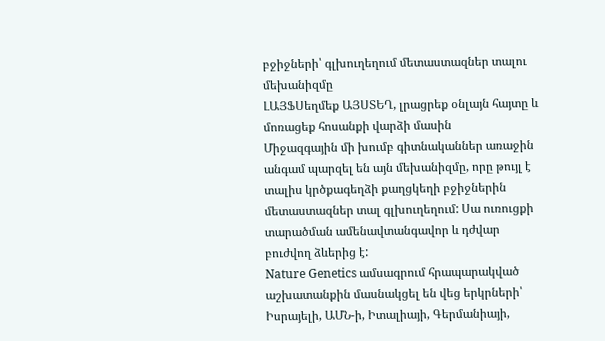բջիջների՝ գլխուղեղում մետաստազներ տալու մեխանիզմը
ԼԱՅՖՍեղմեք ԱՅՍՏԵՂ, լրացրեք օնլայն հայտը և մոռացեք հոսանքի վարձի մասին
Միջազգային մի խումբ գիտնականներ առաջին անգամ պարզել են այն մեխանիզմը, որը թույլ է տալիս կրծքագեղձի քաղցկեղի բջիջներին մետաստազներ տալ գլխուղեղում: Սա ուռուցքի տարածման ամենավտանգավոր և դժվար բուժվող ձևերից է:
Nature Genetics ամսագրում հրապարակված աշխատանքին մասնակցել են վեց երկրների՝ Իսրայելի, ԱՄՆ-ի, Իտալիայի, Գերմանիայի,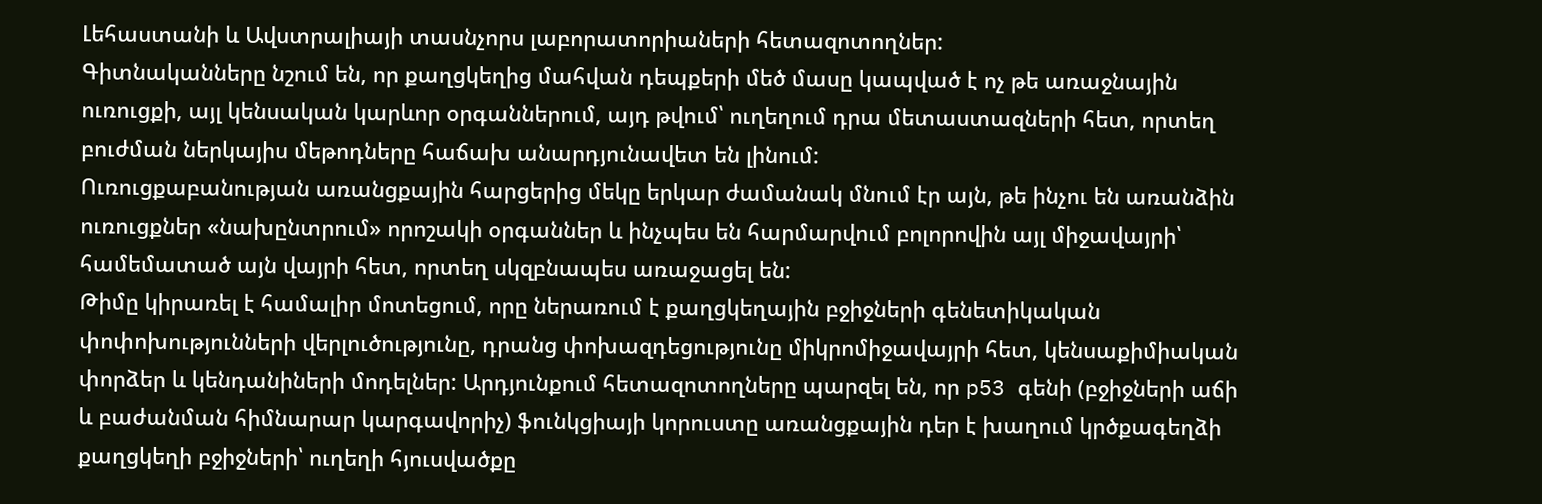Լեհաստանի և Ավստրալիայի տասնչորս լաբորատորիաների հետազոտողներ:
Գիտնականները նշում են, որ քաղցկեղից մահվան դեպքերի մեծ մասը կապված է ոչ թե առաջնային ուռուցքի, այլ կենսական կարևոր օրգաններում, այդ թվում՝ ուղեղում դրա մետաստազների հետ, որտեղ բուժման ներկայիս մեթոդները հաճախ անարդյունավետ են լինում:
Ուռուցքաբանության առանցքային հարցերից մեկը երկար ժամանակ մնում էր այն, թե ինչու են առանձին ուռուցքներ «նախընտրում» որոշակի օրգաններ և ինչպես են հարմարվում բոլորովին այլ միջավայրի՝ համեմատած այն վայրի հետ, որտեղ սկզբնապես առաջացել են:
Թիմը կիրառել է համալիր մոտեցում, որը ներառում է քաղցկեղային բջիջների գենետիկական փոփոխությունների վերլուծությունը, դրանց փոխազդեցությունը միկրոմիջավայրի հետ, կենսաքիմիական փորձեր և կենդանիների մոդելներ: Արդյունքում հետազոտողները պարզել են, որ p53 գենի (բջիջների աճի և բաժանման հիմնարար կարգավորիչ) ֆունկցիայի կորուստը առանցքային դեր է խաղում կրծքագեղձի քաղցկեղի բջիջների՝ ուղեղի հյուսվածքը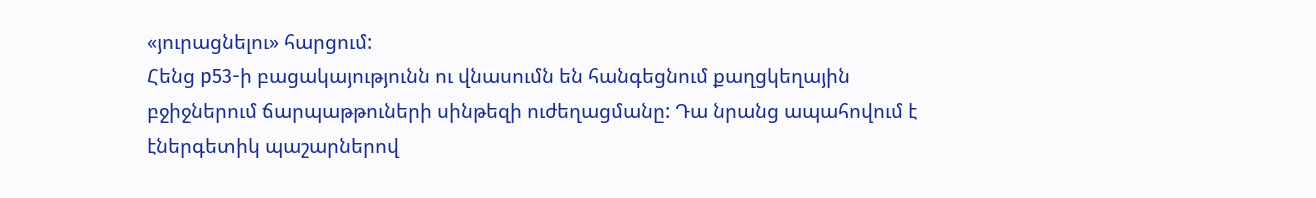«յուրացնելու» հարցում:
Հենց p53-ի բացակայությունն ու վնասումն են հանգեցնում քաղցկեղային բջիջներում ճարպաթթուների սինթեզի ուժեղացմանը: Դա նրանց ապահովում է էներգետիկ պաշարներով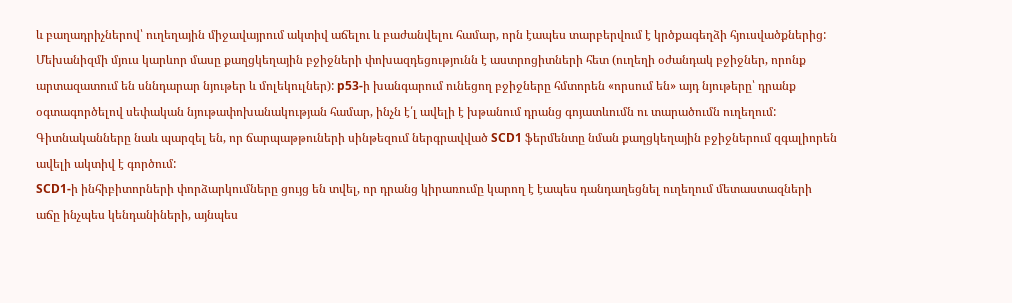և բաղադրիչներով՝ ուղեղային միջավայրում ակտիվ աճելու և բաժանվելու համար, որն էապես տարբերվում է կրծքագեղձի հյուսվածքներից:
Մեխանիզմի մյուս կարևոր մասը քաղցկեղային բջիջների փոխազդեցությունն է աստրոցիտների հետ (ուղեղի օժանդակ բջիջներ, որոնք արտազատում են սննդարար նյութեր և մոլեկուլներ): p53-ի խանգարում ունեցող բջիջները հմտորեն «որսում են» այդ նյութերը՝ դրանք օգտագործելով սեփական նյութափոխանակության համար, ինչն է՛լ ավելի է խթանում դրանց գոյատևումն ու տարածումն ուղեղում: Գիտնականները նաև պարզել են, որ ճարպաթթուների սինթեզում ներգրավված SCD1 ֆերմենտը նման քաղցկեղային բջիջներում զգալիորեն ավելի ակտիվ է գործում:
SCD1-ի ինհիբիտորների փորձարկումները ցույց են տվել, որ դրանց կիրառումը կարող է էապես դանդաղեցնել ուղեղում մետաստազների աճը ինչպես կենդանիների, այնպես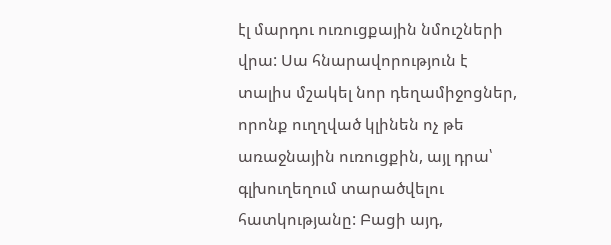էլ մարդու ուռուցքային նմուշների վրա: Սա հնարավորություն է տալիս մշակել նոր դեղամիջոցներ, որոնք ուղղված կլինեն ոչ թե առաջնային ուռուցքին, այլ դրա՝ գլխուղեղում տարածվելու հատկությանը: Բացի այդ,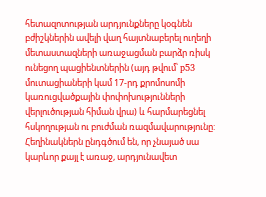հետազոտության արդյունքները կօգնեն բժիշկներին ավելի վաղ հայտնաբերել ուղեղի մետաստազների առաջացման բարձր ռիսկ ունեցող պացիենտներին (այդ թվում՝ p53 մուտացիաների կամ 17-րդ քրոմոսոմի կառուցվածքային փոփոխությունների վերլուծության հիման վրա) և հարմարեցնել հսկողության ու բուժման ռազմավարությունը:
Հեղինակներն ընդգծում են, որ չնայած սա կարևոր քայլ է առաջ, արդյունավետ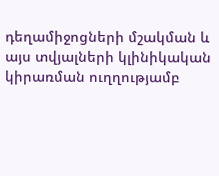դեղամիջոցների մշակման և այս տվյալների կլինիկական կիրառման ուղղությամբ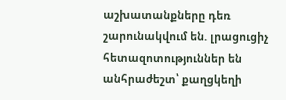աշխատանքները դեռ շարունակվում են. լրացուցիչ հետազոտություններ են անհրաժեշտ՝ քաղցկեղի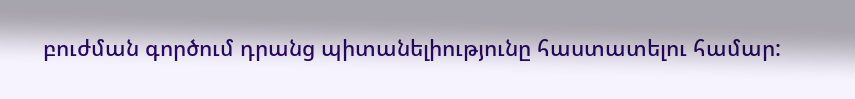բուժման գործում դրանց պիտանելիությունը հաստատելու համար: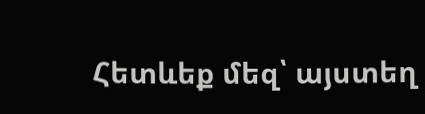Հետևեք մեզ՝ այստեղ